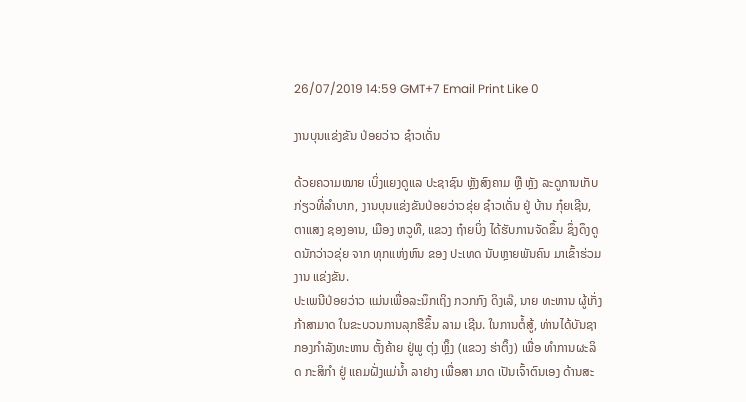26/07/2019 14:59 GMT+7 Email Print Like 0

ງານບຸນແຂ່ງຂັນ ປ່ອຍວ່າວ ຊ໋າວເດັ່ນ

ດ້ວຍຄວາມໝາຍ ເບິ່ງແຍງດູແລ ປະຊາຊົນ ຫຼັງສົງຄາມ ຫຼື ຫຼັງ ລະດູການເກັບກ່ຽວທີ່ລຳບາກ, ງານບຸນແຂ່ງຂັນປ່ອຍວ່າວຂຸ່ຍ ຊ໋າວເດັ່ນ ຢູ່ ບ້ານ ກຸ໋ຍເຊີນ, ຕາແສງ ຊອງອານ, ເມືອງ ຫວູທື, ແຂວງ ຖ໋າຍບິ່ງ ໄດ້ຮັບການຈັດຂຶ້ນ ຊຶ່ງດຶງດູດນັກວ່າວຂຸ່ຍ ຈາກ ທຸກແຫ່ງຫົນ ຂອງ ປະເທດ ນັບຫຼາຍພັນຄົນ ມາເຂົ້າຮ່ວມ ງານ ແຂ່ງຂັນ.
ປະເພນີປ່ອຍວ່າວ ແມ່ນເພື່ອລະນຶກເຖິງ ກວກກົງ ດິງເລ໊, ນາຍ ທະຫານ ຜູ້ເກັ່ງກ້າສາມາດ ໃນຂະບວນການລຸກຮືຂຶ້ນ ລາມ ເຊີນ. ໃນການຕໍ້ສູ້, ທ່ານໄດ້ບັນຊາກອງກຳລັງທະຫານ ຕັ້ງຄ້າຍ ຢູ່ພູ ຕຸ່ງ ຫຼິ໊ງ (ແຂວງ ຮ່າຕິ໊ງ) ເພື່ອ ທໍາການຜະລິດ ກະສິກໍາ ຢູ່ ແຄມຝັ່ງແມ່ນ້ຳ ລາຢາງ ເພື່ອສາ ມາດ ເປັນເຈົ້າຕົນເອງ ດ້ານສະ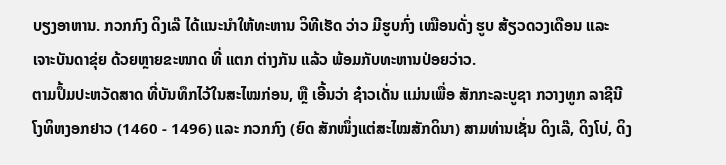ບຽງອາຫານ. ກວກກົງ ດິງເລ໊ ໄດ້ແນະນໍາໃຫ້ທະຫານ ວິທີເຮັດ ວ່າວ ມີຮູບກົ່ງ ເໝືອນດັ່ງ ຮູບ ສ້ຽວດວງເດືອນ ແລະ ເຈາະບັນດາຂຸ່ຍ ດ້ວຍຫຼາຍຂະໜາດ ທີ່ ແຕກ ຕ່າງກັນ ແລ້ວ ພ້ອມກັບທະຫານປ່ອຍວ່າວ.
ຕາມປຶ້ມປະຫວັດສາດ ທີ່ບັນທຶກໄວ້ໃນສະໄໝກ່ອນ, ຫຼື ເອີ້ນວ່າ ຊ໋າວເດັ່ນ ແມ່ນເພື່ອ ສັກກະລະບູຊາ ກວາງທູກ ລາຊີນີ ໂງທິຫງອກຢາວ (1460 - 1496) ແລະ ກວກກົງ (ຍົດ ສັກໜຶ່ງແຕ່ສະໄໝສັກດິນາ) ສາມທ່ານເຊັ່ນ ດິງເລ໊, ດິງໂບ່, ດິງ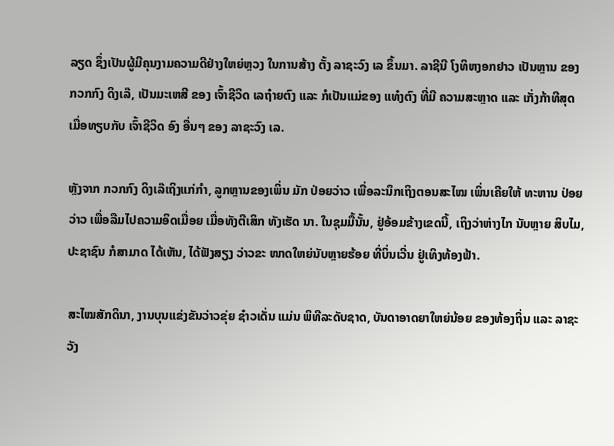ລຽດ ຊຶ່ງເປັນຜູ້ມີຄຸນງາມຄວາມດີຢ່າງໃຫຍ່ຫຼວງ ໃນການສ້າງ ຕັ້ງ ລາຊະວົງ ເລ ຂຶ້ນມາ. ລາຊີນີ ໂງທິຫງອກຢາວ ເປັນຫຼານ ຂອງ ກວກກົງ ດິງເລ໊, ເປັນມະເຫສີ ຂອງ ເຈົ້າຊີວິດ ເລຖ໋າຍຕົງ ແລະ ກໍເປັນແມ່ຂອງ ແທ໋ງຕົງ ທີ່ມີ ຄວາມສະຫຼາດ ແລະ ເກັ່ງກ້າທີສຸດ ເມື່ອທຽບກັບ ເຈົ້າຊີວິດ ອົງ ອື່ນໆ ຂອງ ລາຊະວົງ ເລ.

ຫຼັງຈາກ ກວກກົງ ດິງເລ໊ເຖິງແກ່ກຳ, ລູກຫຼານຂອງເພິ່ນ ມັກ ປ່ອຍວ່າວ ເພື່ອລະນຶກເຖິງຕອນສະໄໝ ເພິ່ນເຄີຍໃຫ້ ທະຫານ ປ່ອຍວ່າວ ເພື່ອລືມໄປຄວາມອິດເມື່ອຍ ເມື່ອທັງຕີເສິກ ທັງເຮັດ ນາ. ໃນຊຸມມື້ນັ້ນ, ຢູ່ອ້ອມຂ້າງເຂດນີ້, ເຖິງວ່າຫ່າງໄກ ນັບຫຼາຍ ສິບໄມ, ປະຊາຊົນ ກໍສາມາດ ໄດ້ເຫັນ, ໄດ້ຟັງສຽງ ວ່າວຂະ ໜາດໃຫຍ່ນັບຫຼາຍຮ້ອຍ ທີ່ບິ່ນເວີ່ນ ຢູ່ເທິງທ້ອງຟ້າ.

ສະໄໝສັກດິນາ, ງານບຸນແຂ່ງຂັນວ່າວຂຸ່ຍ ຊ໋າວເດັ່ນ ແມ່ນ ພິທີລະດັບຊາດ, ບັນດາອາດຍາໃຫຍ່ນ້ອຍ ຂອງທ້ອງຖິ່ນ ແລະ ລາຊະວັງ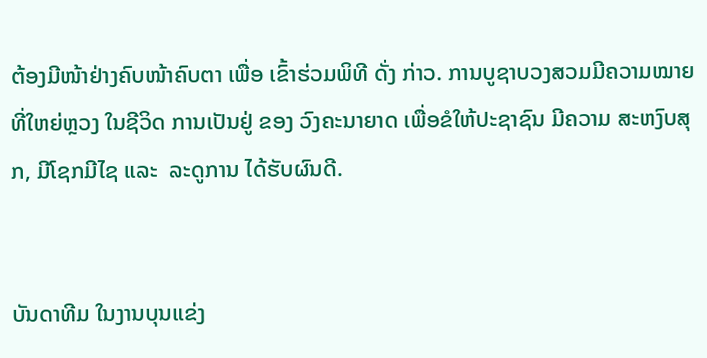ຕ້ອງມີໜ້າຢ່າງຄົບໜ້າຄົບຕາ ເພື່ອ ເຂົ້າຮ່ວມພິທີ ດັ່ງ ກ່າວ. ການບູຊາບວງສວມມີຄວາມໝາຍທີ່ໃຫຍ່ຫຼວງ ໃນຊີວິດ ການເປັນຢູ່ ຂອງ ວົງຄະນາຍາດ ເພື່ອຂໍໃຫ້ປະຊາຊົນ ມີຄວາມ ສະຫງົບສຸກ, ມີໂຊກມີໄຊ ແລະ  ລະດູການ ໄດ້ຮັບຜົນດີ.


ບັນດາທີມ ໃນງານບຸນແຂ່ງ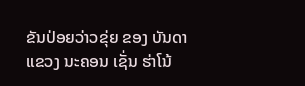ຂັນປ່ອຍວ່າວຂຸ່ຍ ຂອງ ບັນດາແຂວງ ນະຄອນ ເຊັ່ນ ຮ່າໂນ້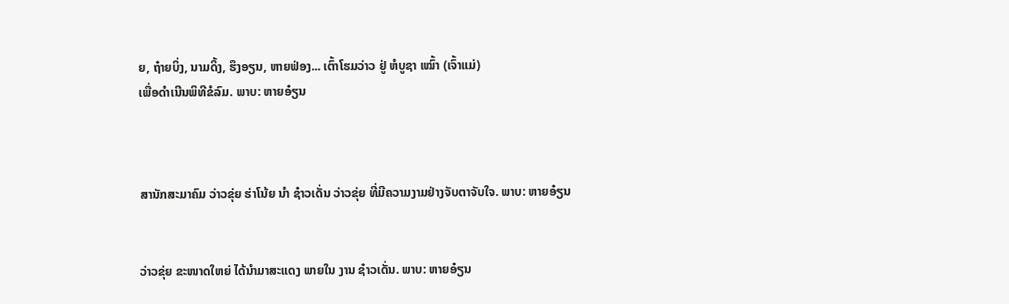ຍ, ຖ໋າຍບິ່ງ, ນາມດິ້ງ, ຮຶງອຽນ, ຫາຍຟ່ອງ... ເຕົ້າໂຮມວ່າວ ຢູ່ ຫໍບູຊາ ເໝົ້າ (ເຈົ້າແມ່)
ເພື່ອດຳເນີນພິທີຂໍລົມ. ພາບ: ຫາຍອ໋ຽນ



ສານັກສະມາຄົມ ວ່າວຂຸ່ຍ ຮ່າໂນ້ຍ ນໍາ ຊ໋າວເດັ່ນ ວ່າວຂຸ່ຍ ທີ່ມີຄວາມງາມຢ່າງຈັບຕາຈັບໃຈ. ພາບ: ຫາຍອ໋ຽນ


ວ່າວຂຸ່ຍ ຂະໜາດໃຫຍ່ ໄດ້ນໍາມາສະແດງ ພາຍໃນ ງານ ຊ໋າວເດັ່ນ. ພາບ: ຫາຍອ໋ຽນ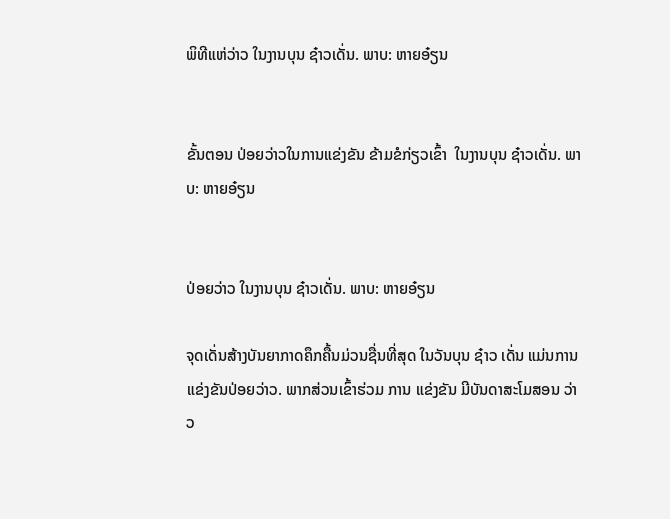ພິທີແຫ່ວ່າວ ໃນງານບຸນ ຊ໋າວເດັ່ນ. ພາບ: ຫາຍອ໋ຽນ


ຂັ້ນຕອນ ປ່ອຍວ່າວໃນການແຂ່ງຂັນ ຂ້າມຂໍກ່ຽວເຂົ້າ  ໃນງານບຸນ ຊ໋າວເດັ່ນ. ພາບ: ຫາຍອ໋ຽນ


ປ່ອຍວ່າວ ໃນງານບຸນ ຊ໋າວເດັ່ນ. ພາບ: ຫາຍອ໋ຽນ

ຈຸດເດັ່ນສ້າງບັນຍາກາດຄຶກຄື້ນມ່ວນຊື່ນທີ່ສຸດ ໃນວັນບຸນ ຊ໋າວ ເດັ່ນ ແມ່ນການແຂ່ງຂັນປ່ອຍວ່າວ. ພາກສ່ວນເຂົ້າຮ່ວມ ການ ແຂ່ງຂັນ ມີບັນດາສະໂມສອນ ວ່າວ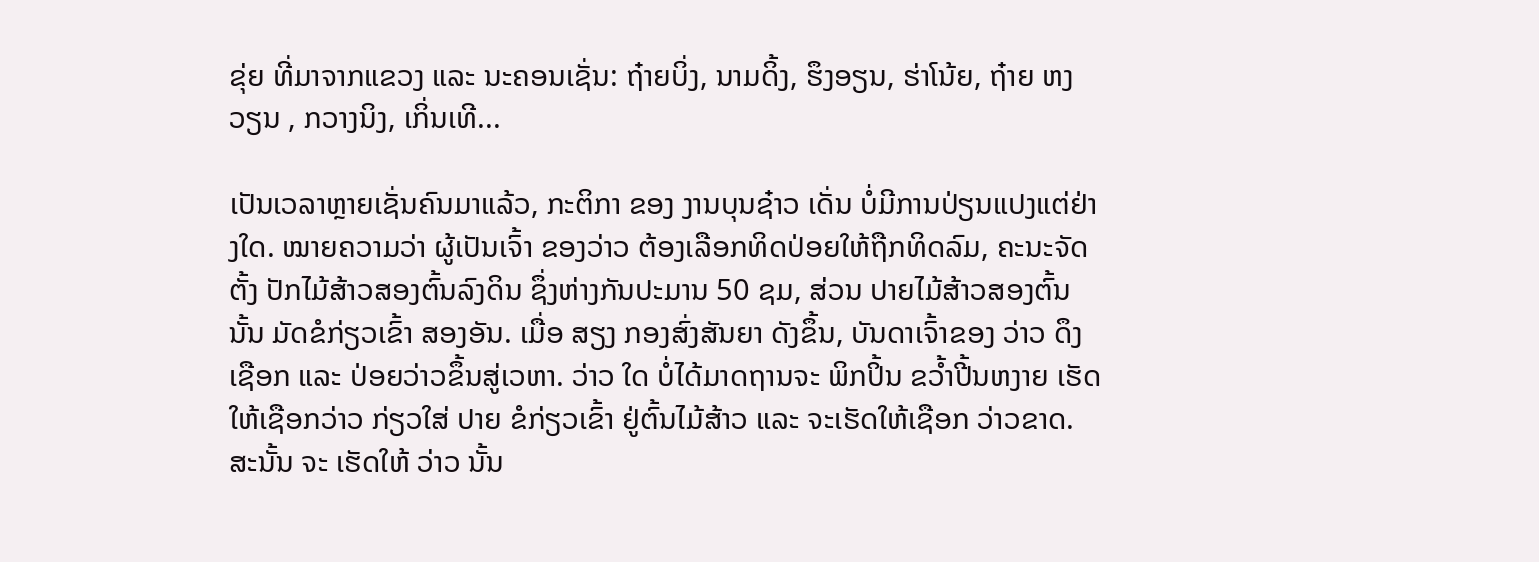ຂຸ່ຍ ທີ່ມາຈາກແຂວງ ແລະ ນະຄອນເຊັ່ນ: ຖ໋າຍບິ່ງ, ນາມດິ້ງ, ຮຶງອຽນ, ຮ່າໂນ້ຍ, ຖ໋າຍ ຫງວຽນ , ກວາງນິງ, ເກິ່ນເທີ...

ເປັນເວລາຫຼາຍເຊັ່ນຄົນມາແລ້ວ, ກະຕິກາ ຂອງ ງານບຸນຊ໋າວ ເດັ່ນ ບໍ່ມີການປ່ຽນແປງແຕ່ຢ່າງໃດ. ໝາຍຄວາມວ່າ ຜູ້ເປັນເຈົ້າ ຂອງວ່າວ ຕ້ອງເລືອກທິດປ່ອຍໃຫ້ຖືກທິດລົມ, ຄະນະຈັດຕັ້ງ ປັກໄມ້ສ້າວສອງຕົ້ນລົງດິນ ຊຶ່ງຫ່າງກັນປະມານ 50 ຊມ, ສ່ວນ ປາຍໄມ້ສ້າວສອງຕົ້ນນັ້ນ ມັດຂໍກ່ຽວເຂົ້າ ສອງອັນ. ເມື່ອ ສຽງ ກອງສົ່ງສັນຍາ ດັງຂຶ້ນ, ບັນດາເຈົ້າຂອງ ວ່າວ ດຶງເຊືອກ ແລະ ປ່ອຍວ່າວຂຶ້ນສູ່ເວຫາ. ວ່າວ ໃດ ບໍ່ໄດ້ມາດຖານຈະ ພິກປິ້ນ ຂວໍ້າປີ້ນຫງາຍ ເຮັດໃຫ້ເຊືອກວ່າວ ກ່ຽວໃສ່ ປາຍ ຂໍກ່ຽວເຂົ້າ ຢູ່ຕົ້ນໄມ້ສ້າວ ແລະ ຈະເຮັດໃຫ້ເຊືອກ ວ່າວຂາດ. ສະນັ້ນ ຈະ ເຮັດໃຫ້ ວ່າວ ນັ້ນ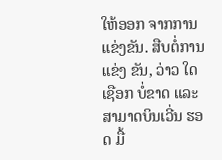ໃຫ້ອອກ ຈາກການແຂ່ງຂັນ. ສືບຕໍ່ການແຂ່ງ ຂັນ, ວ່າວ ໃດ ເຊືອກ ບໍ່ຂາດ ແລະ ສາມາດບິນເວີ່ນ ຮອດ ມື້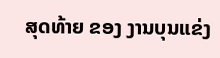ສຸດທ້າຍ ຂອງ ງານບຸນແຂ່ງ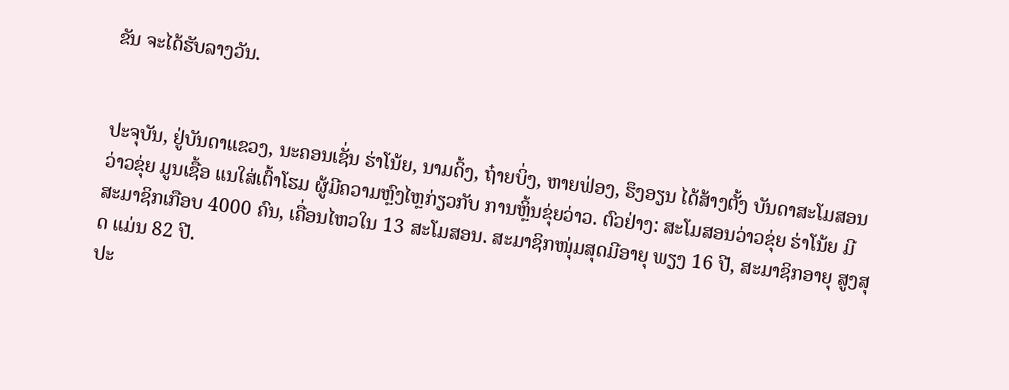ຂັນ ຈະໄດ້ຮັບລາງວັນ.


ປະຈຸບັນ, ຢູ່ບັນດາແຂວງ, ນະຄອນເຊັ່ນ ຮ່າໂນ້ຍ, ນາມດິ້ງ, ຖ໋າຍບິ່ງ, ຫາຍຟ່ອງ, ຮຶງອຽນ ໄດ້ສ້າງຕັ້ງ ບັນດາສະໂມສອນ ວ່າວຂຸ່ຍ ມູນເຊື້ອ ແນໃສ່ເຕົ້າໂຮມ ຜູ້ມີຄວາມຫຼົງໄຫຼກ່ຽວກັບ ການຫຼິ້ນຂຸ່ຍວ່າວ. ຕົວຢ່າງ: ສະໂມສອນວ່າວຂຸ່ຍ ຮ່າໂນ້ຍ ມີ ສະມາຊິກເກືອບ 4000 ຄົນ, ເຄື່ອນໄຫວໃນ 13 ສະໂມສອນ. ສະມາຊິກໜຸ່ມສຸດມີອາຍຸ ພຽງ 16 ປີ, ສະມາຊິກອາຍຸ ສູງສຸດ ແມ່ນ 82 ປີ.
ປະ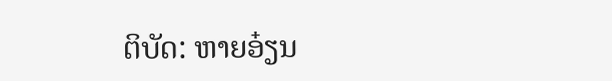ຕິບັດ: ຫາຍອ໋ຽນ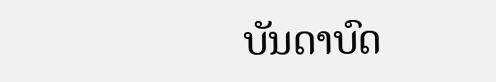ບັນດາບົດ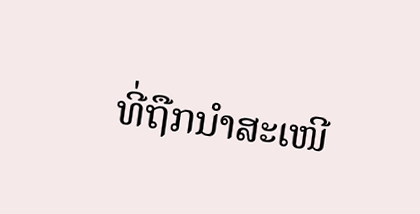ທີ່ຖືກນຳສະເໜີ